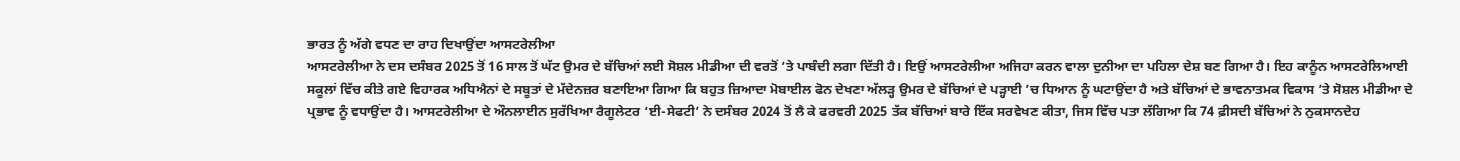ਭਾਰਤ ਨੂੰ ਅੱਗੇ ਵਧਣ ਦਾ ਰਾਹ ਦਿਖਾਉਂਦਾ ਆਸਟਰੇਲੀਆ
ਆਸਟਰੇਲੀਆ ਨੇ ਦਸ ਦਸੰਬਰ 2025 ਤੋਂ 16 ਸਾਲ ਤੋਂ ਘੱਟ ਉਮਰ ਦੇ ਬੱਚਿਆਂ ਲਈ ਸੋਸ਼ਲ ਮੀਡੀਆ ਦੀ ਵਰਤੋਂ ’ਤੇ ਪਾਬੰਦੀ ਲਗਾ ਦਿੱਤੀ ਹੈ। ਇਉਂ ਆਸਟਰੇਲੀਆ ਅਜਿਹਾ ਕਰਨ ਵਾਲਾ ਦੁਨੀਆ ਦਾ ਪਹਿਲਾ ਦੇਸ਼ ਬਣ ਗਿਆ ਹੈ। ਇਹ ਕਾਨੂੰਨ ਆਸਟਰੇਲਿਆਈ ਸਕੂਲਾਂ ਵਿੱਚ ਕੀਤੇ ਗਏ ਵਿਹਾਰਕ ਅਧਿਐਨਾਂ ਦੇ ਸਬੂਤਾਂ ਦੇ ਮੱਦੇਨਜ਼ਰ ਬਣਾਇਆ ਗਿਆ ਕਿ ਬਹੁਤ ਜ਼ਿਆਦਾ ਮੋਬਾਈਲ ਫੋਨ ਦੇਖਣਾ ਅੱਲੜ੍ਹ ਉਮਰ ਦੇ ਬੱਚਿਆਂ ਦੇ ਪੜ੍ਹਾਈ ’ਚ ਧਿਆਨ ਨੂੰ ਘਟਾਉਂਦਾ ਹੈ ਅਤੇ ਬੱਚਿਆਂ ਦੇ ਭਾਵਨਾਤਮਕ ਵਿਕਾਸ ’ਤੇ ਸੋਸ਼ਲ ਮੀਡੀਆ ਦੇ ਪ੍ਰਭਾਵ ਨੂੰ ਵਧਾਉਂਦਾ ਹੈ। ਆਸਟਰੇਲੀਆ ਦੇ ਔਨਲਾਈਨ ਸੁਰੱਖਿਆ ਰੈਗੂਲੇਟਰ ‘ਈ-ਸੇਫਟੀ’ ਨੇ ਦਸੰਬਰ 2024 ਤੋਂ ਲੈ ਕੇ ਫਰਵਰੀ 2025 ਤੱਕ ਬੱਚਿਆਂ ਬਾਰੇ ਇੱਕ ਸਰਵੇਖਣ ਕੀਤਾ, ਜਿਸ ਵਿੱਚ ਪਤਾ ਲੱਗਿਆ ਕਿ 74 ਫ਼ੀਸਦੀ ਬੱਚਿਆਂ ਨੇ ਨੁਕਸਾਨਦੇਹ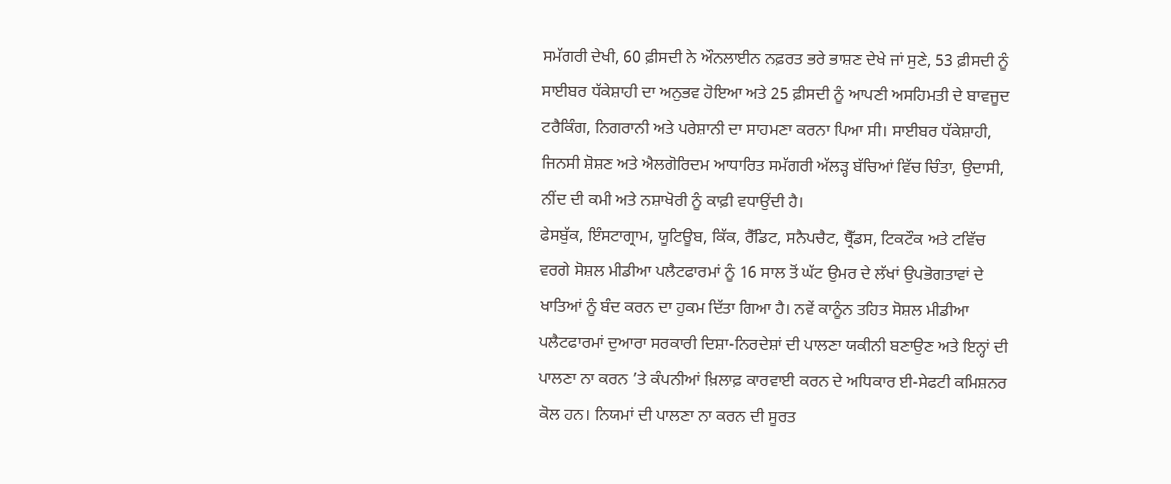ਸਮੱਗਰੀ ਦੇਖੀ, 60 ਫ਼ੀਸਦੀ ਨੇ ਔਨਲਾਈਨ ਨਫ਼ਰਤ ਭਰੇ ਭਾਸ਼ਣ ਦੇਖੇ ਜਾਂ ਸੁਣੇ, 53 ਫ਼ੀਸਦੀ ਨੂੰ ਸਾਈਬਰ ਧੱਕੇਸ਼ਾਹੀ ਦਾ ਅਨੁਭਵ ਹੋਇਆ ਅਤੇ 25 ਫ਼ੀਸਦੀ ਨੂੰ ਆਪਣੀ ਅਸਹਿਮਤੀ ਦੇ ਬਾਵਜੂਦ ਟਰੈਕਿੰਗ, ਨਿਗਰਾਨੀ ਅਤੇ ਪਰੇਸ਼ਾਨੀ ਦਾ ਸਾਹਮਣਾ ਕਰਨਾ ਪਿਆ ਸੀ। ਸਾਈਬਰ ਧੱਕੇਸ਼ਾਹੀ, ਜਿਨਸੀ ਸ਼ੋਸ਼ਣ ਅਤੇ ਐਲਗੋਰਿਦਮ ਆਧਾਰਿਤ ਸਮੱਗਰੀ ਅੱਲੜ੍ਹ ਬੱਚਿਆਂ ਵਿੱਚ ਚਿੰਤਾ, ਉਦਾਸੀ, ਨੀਂਦ ਦੀ ਕਮੀ ਅਤੇ ਨਸ਼ਾਖੋਰੀ ਨੂੰ ਕਾਫ਼ੀ ਵਧਾਉਂਦੀ ਹੈ।
ਫੇਸਬੁੱਕ, ਇੰਸਟਾਗ੍ਰਾਮ, ਯੂਟਿਊਬ, ਕਿੱਕ, ਰੈੱਡਿਟ, ਸਨੈਪਚੈਟ, ਥ੍ਰੈੱਡਸ, ਟਿਕਟੌਕ ਅਤੇ ਟਵਿੱਚ ਵਰਗੇ ਸੋਸ਼ਲ ਮੀਡੀਆ ਪਲੈਟਫਾਰਮਾਂ ਨੂੰ 16 ਸਾਲ ਤੋਂ ਘੱਟ ਉਮਰ ਦੇ ਲੱਖਾਂ ਉਪਭੋਗਤਾਵਾਂ ਦੇ ਖਾਤਿਆਂ ਨੂੰ ਬੰਦ ਕਰਨ ਦਾ ਹੁਕਮ ਦਿੱਤਾ ਗਿਆ ਹੈ। ਨਵੇਂ ਕਾਨੂੰਨ ਤਹਿਤ ਸੋਸ਼ਲ ਮੀਡੀਆ ਪਲੈਟਫਾਰਮਾਂ ਦੁਆਰਾ ਸਰਕਾਰੀ ਦਿਸ਼ਾ-ਨਿਰਦੇਸ਼ਾਂ ਦੀ ਪਾਲਣਾ ਯਕੀਨੀ ਬਣਾਉਣ ਅਤੇ ਇਨ੍ਹਾਂ ਦੀ ਪਾਲਣਾ ਨਾ ਕਰਨ ’ਤੇ ਕੰਪਨੀਆਂ ਖ਼ਿਲਾਫ਼ ਕਾਰਵਾਈ ਕਰਨ ਦੇ ਅਧਿਕਾਰ ਈ-ਸੇਫਟੀ ਕਮਿਸ਼ਨਰ ਕੋਲ ਹਨ। ਨਿਯਮਾਂ ਦੀ ਪਾਲਣਾ ਨਾ ਕਰਨ ਦੀ ਸੂਰਤ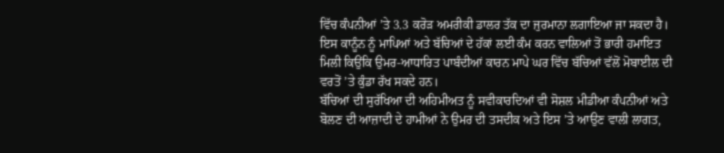ਵਿੱਚ ਕੰਪਨੀਆਂ ’ਤੇ 3.3 ਕਰੋੜ ਅਮਰੀਕੀ ਡਾਲਰ ਤੱਕ ਦਾ ਜੁਰਮਾਨਾ ਲਗਾਇਆ ਜਾ ਸਕਦਾ ਹੈ। ਇਸ ਕਾਨੂੰਨ ਨੂੰ ਮਾਪਿਆਂ ਅਤੇ ਬੱਚਿਆਂ ਦੇ ਹੱਕਾਂ ਲਈ ਕੰਮ ਕਰਨ ਵਾਲਿਆਂ ਤੋਂ ਭਾਰੀ ਹਮਾਇਤ ਮਿਲੀ ਕਿਉਂਕਿ ਉਮਰ-ਆਧਾਰਿਤ ਪਾਬੰਦੀਆਂ ਕਾਰਨ ਮਾਪੇ ਘਰ ਵਿੱਚ ਬੱਚਿਆਂ ਵੱਲੋਂ ਮੋਬਾਈਲ ਦੀ ਵਰਤੋਂ ’ਤੇ ਕੁੰਡਾ ਰੱਖ ਸਕਦੇ ਹਨ।
ਬੱਚਿਆਂ ਦੀ ਸੁਰੱਖਿਆ ਦੀ ਅਹਿਮੀਅਤ ਨੂੰ ਸਵੀਕਾਰਦਿਆਂ ਵੀ ਸੋਸ਼ਲ ਮੀਡੀਆ ਕੰਪਨੀਆਂ ਅਤੇ ਬੋਲਣ ਦੀ ਆਜ਼ਾਦੀ ਦੇ ਹਾਮੀਆਂ ਨੇ ਉਮਰ ਦੀ ਤਸਦੀਕ ਅਤੇ ਇਸ ’ਤੇ ਆਉਣ ਵਾਲੀ ਲਾਗਤ,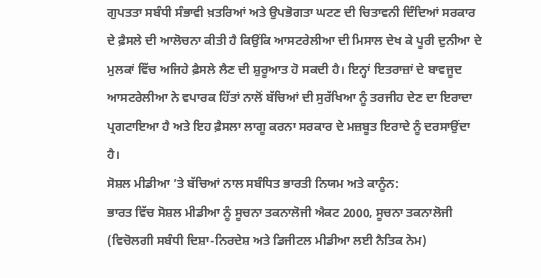ਗੁਪਤਤਾ ਸਬੰਧੀ ਸੰਭਾਵੀ ਖ਼ਤਰਿਆਂ ਅਤੇ ਉਪਭੋਗਤਾ ਘਟਣ ਦੀ ਚਿਤਾਵਨੀ ਦਿੰਦਿਆਂ ਸਰਕਾਰ ਦੇ ਫ਼ੈਸਲੇ ਦੀ ਆਲੋਚਨਾ ਕੀਤੀ ਹੈ ਕਿਉਂਕਿ ਆਸਟਰੇਲੀਆ ਦੀ ਮਿਸਾਲ ਦੇਖ ਕੇ ਪੂਰੀ ਦੁਨੀਆ ਦੇ ਮੁਲਕਾਂ ਵਿੱਚ ਅਜਿਹੇ ਫ਼ੈਸਲੇ ਲੈਣ ਦੀ ਸ਼ੁਰੂਆਤ ਹੋ ਸਕਦੀ ਹੈ। ਇਨ੍ਹਾਂ ਇਤਰਾਜ਼ਾਂ ਦੇ ਬਾਵਜੂਦ ਆਸਟਰੇਲੀਆ ਨੇ ਵਪਾਰਕ ਹਿੱਤਾਂ ਨਾਲੋਂ ਬੱਚਿਆਂ ਦੀ ਸੁਰੱਖਿਆ ਨੂੰ ਤਰਜੀਹ ਦੇਣ ਦਾ ਇਰਾਦਾ ਪ੍ਰਗਟਾਇਆ ਹੈ ਅਤੇ ਇਹ ਫ਼ੈਸਲਾ ਲਾਗੂ ਕਰਨਾ ਸਰਕਾਰ ਦੇ ਮਜ਼ਬੂਤ ਇਰਾਦੇ ਨੂੰ ਦਰਸਾਉਂਦਾ ਹੈ।
ਸੋਸ਼ਲ ਮੀਡੀਆ ’ਤੇ ਬੱਚਿਆਂ ਨਾਲ ਸਬੰਧਿਤ ਭਾਰਤੀ ਨਿਯਮ ਅਤੇ ਕਾਨੂੰਨ:
ਭਾਰਤ ਵਿੱਚ ਸੋਸ਼ਲ ਮੀਡੀਆ ਨੂੰ ਸੂਚਨਾ ਤਕਨਾਲੋਜੀ ਐਕਟ 2000, ਸੂਚਨਾ ਤਕਨਾਲੋਜੀ (ਵਿਚੋਲਗੀ ਸਬੰਧੀ ਦਿਸ਼ਾ-ਨਿਰਦੇਸ਼ ਅਤੇ ਡਿਜੀਟਲ ਮੀਡੀਆ ਲਈ ਨੈਤਿਕ ਨੇਮ)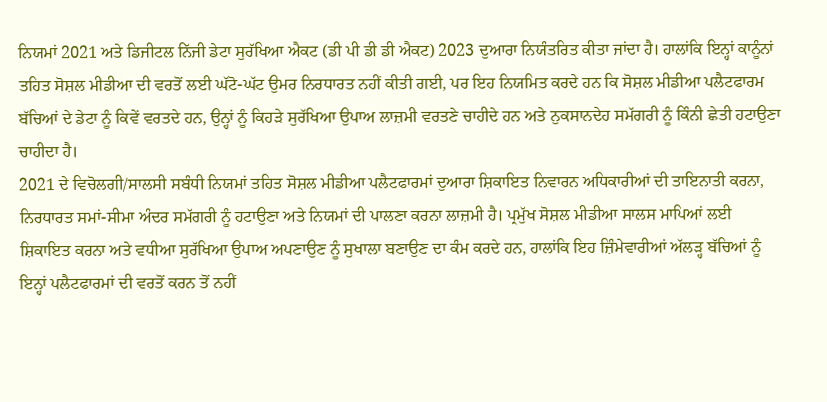ਨਿਯਮਾਂ 2021 ਅਤੇ ਡਿਜੀਟਲ ਨਿੱਜੀ ਡੇਟਾ ਸੁਰੱਖਿਆ ਐਕਟ (ਡੀ ਪੀ ਡੀ ਡੀ ਐਕਟ) 2023 ਦੁਆਰਾ ਨਿਯੰਤਰਿਤ ਕੀਤਾ ਜਾਂਦਾ ਹੈ। ਹਾਲਾਂਕਿ ਇਨ੍ਹਾਂ ਕਾਨੂੰਨਾਂ ਤਹਿਤ ਸੋਸ਼ਲ ਮੀਡੀਆ ਦੀ ਵਰਤੋਂ ਲਈ ਘੱਟੋ-ਘੱਟ ਉਮਰ ਨਿਰਧਾਰਤ ਨਹੀਂ ਕੀਤੀ ਗਈ, ਪਰ ਇਹ ਨਿਯਮਿਤ ਕਰਦੇ ਹਨ ਕਿ ਸੋਸ਼ਲ ਮੀਡੀਆ ਪਲੈਟਫਾਰਮ ਬੱਚਿਆਂ ਦੇ ਡੇਟਾ ਨੂੰ ਕਿਵੇਂ ਵਰਤਦੇ ਹਨ, ਉਨ੍ਹਾਂ ਨੂੰ ਕਿਹੜੇ ਸੁਰੱਖਿਆ ਉਪਾਅ ਲਾਜ਼ਮੀ ਵਰਤਣੇ ਚਾਹੀਦੇ ਹਨ ਅਤੇ ਨੁਕਸਾਨਦੇਹ ਸਮੱਗਰੀ ਨੂੰ ਕਿੰਨੀ ਛੇਤੀ ਹਟਾਉਣਾ ਚਾਹੀਦਾ ਹੈ।
2021 ਦੇ ਵਿਚੋਲਗੀ/ਸਾਲਸੀ ਸਬੰਧੀ ਨਿਯਮਾਂ ਤਹਿਤ ਸੋਸ਼ਲ ਮੀਡੀਆ ਪਲੈਟਫਾਰਮਾਂ ਦੁਆਰਾ ਸ਼ਿਕਾਇਤ ਨਿਵਾਰਨ ਅਧਿਕਾਰੀਆਂ ਦੀ ਤਾਇਨਾਤੀ ਕਰਨਾ, ਨਿਰਧਾਰਤ ਸਮਾਂ-ਸੀਮਾ ਅੰਦਰ ਸਮੱਗਰੀ ਨੂੰ ਹਟਾਉਣਾ ਅਤੇ ਨਿਯਮਾਂ ਦੀ ਪਾਲਣਾ ਕਰਨਾ ਲਾਜ਼ਮੀ ਹੈ। ਪ੍ਰਮੁੱਖ ਸੋਸ਼ਲ ਮੀਡੀਆ ਸਾਲਸ ਮਾਪਿਆਂ ਲਈ ਸ਼ਿਕਾਇਤ ਕਰਨਾ ਅਤੇ ਵਧੀਆ ਸੁਰੱਖਿਆ ਉਪਾਅ ਅਪਣਾਉਣ ਨੂੰ ਸੁਖਾਲਾ ਬਣਾਉਣ ਦਾ ਕੰਮ ਕਰਦੇ ਹਨ, ਹਾਲਾਂਕਿ ਇਹ ਜ਼ਿੰਮੇਵਾਰੀਆਂ ਅੱਲੜ੍ਹ ਬੱਚਿਆਂ ਨੂੰ ਇਨ੍ਹਾਂ ਪਲੈਟਫਾਰਮਾਂ ਦੀ ਵਰਤੋਂ ਕਰਨ ਤੋਂ ਨਹੀਂ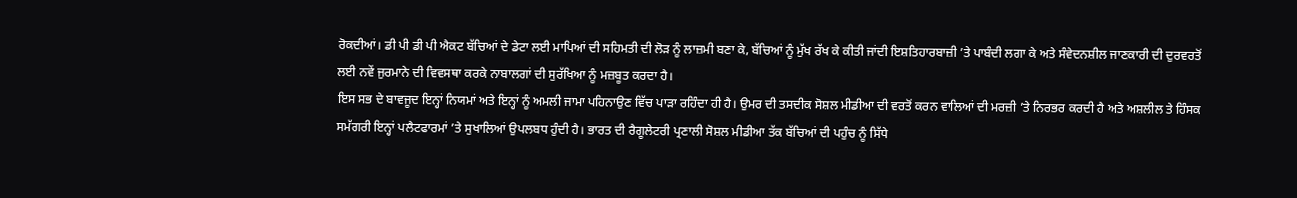ਰੋਕਦੀਆਂ। ਡੀ ਪੀ ਡੀ ਪੀ ਐਕਟ ਬੱਚਿਆਂ ਦੇ ਡੇਟਾ ਲਈ ਮਾਪਿਆਂ ਦੀ ਸਹਿਮਤੀ ਦੀ ਲੋੜ ਨੂੰ ਲਾਜ਼ਮੀ ਬਣਾ ਕੇ, ਬੱਚਿਆਂ ਨੂੰ ਮੁੱਖ ਰੱਖ ਕੇ ਕੀਤੀ ਜਾਂਦੀ ਇਸ਼ਤਿਹਾਰਬਾਜ਼ੀ ’ਤੇ ਪਾਬੰਦੀ ਲਗਾ ਕੇ ਅਤੇ ਸੰਵੇਦਨਸ਼ੀਲ ਜਾਣਕਾਰੀ ਦੀ ਦੁਰਵਰਤੋਂ ਲਈ ਨਵੇਂ ਜੁਰਮਾਨੇ ਦੀ ਵਿਵਸਥਾ ਕਰਕੇ ਨਾਬਾਲਗਾਂ ਦੀ ਸੁਰੱਖਿਆ ਨੂੰ ਮਜ਼ਬੂਤ ਕਰਦਾ ਹੈ।
ਇਸ ਸਭ ਦੇ ਬਾਵਜੂਦ ਇਨ੍ਹਾਂ ਨਿਯਮਾਂ ਅਤੇ ਇਨ੍ਹਾਂ ਨੂੰ ਅਮਲੀ ਜਾਮਾ ਪਹਿਨਾਉਣ ਵਿੱਚ ਪਾੜਾ ਰਹਿੰਦਾ ਹੀ ਹੈ। ਉਮਰ ਦੀ ਤਸਦੀਕ ਸੋਸ਼ਲ ਮੀਡੀਆ ਦੀ ਵਰਤੋਂ ਕਰਨ ਵਾਲਿਆਂ ਦੀ ਮਰਜ਼ੀ ’ਤੇ ਨਿਰਭਰ ਕਰਦੀ ਹੈ ਅਤੇ ਅਸ਼ਲੀਲ ਤੇ ਹਿੰਸਕ ਸਮੱਗਰੀ ਇਨ੍ਹਾਂ ਪਲੈਟਫਾਰਮਾਂ ’ਤੇ ਸੁਖਾਲਿਆਂ ਉਪਲਬਧ ਹੁੰਦੀ ਹੈ। ਭਾਰਤ ਦੀ ਰੈਗੂਲੇਟਰੀ ਪ੍ਰਣਾਲੀ ਸੋਸ਼ਲ ਮੀਡੀਆ ਤੱਕ ਬੱਚਿਆਂ ਦੀ ਪਹੁੰਚ ਨੂੰ ਸਿੱਧੇ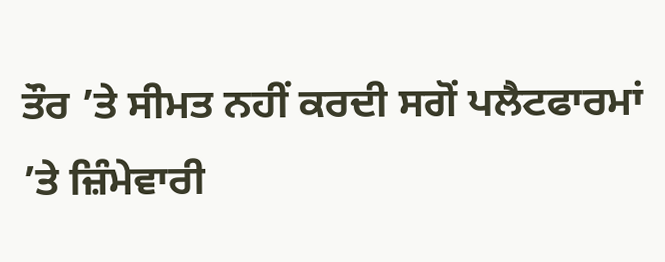ਤੌਰ ’ਤੇ ਸੀਮਤ ਨਹੀਂ ਕਰਦੀ ਸਗੋਂ ਪਲੈਟਫਾਰਮਾਂ ’ਤੇ ਜ਼ਿੰਮੇਵਾਰੀ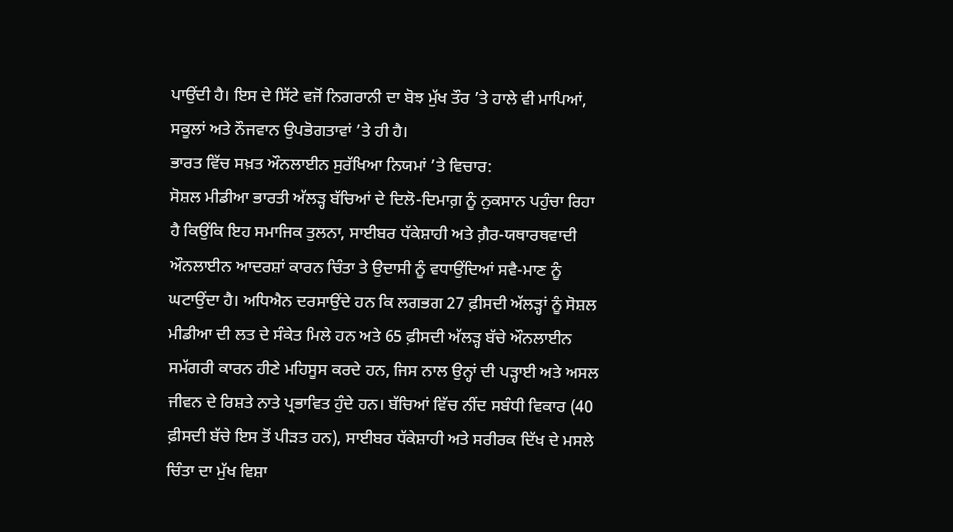ਪਾਉਂਦੀ ਹੈ। ਇਸ ਦੇ ਸਿੱਟੇ ਵਜੋਂ ਨਿਗਰਾਨੀ ਦਾ ਬੋਝ ਮੁੱਖ ਤੌਰ ’ਤੇ ਹਾਲੇ ਵੀ ਮਾਪਿਆਂ, ਸਕੂਲਾਂ ਅਤੇ ਨੌਜਵਾਨ ਉਪਭੋਗਤਾਵਾਂ ’ਤੇ ਹੀ ਹੈ।
ਭਾਰਤ ਵਿੱਚ ਸਖ਼ਤ ਔਨਲਾਈਨ ਸੁਰੱਖਿਆ ਨਿਯਮਾਂ ’ਤੇ ਵਿਚਾਰ:
ਸੋਸ਼ਲ ਮੀਡੀਆ ਭਾਰਤੀ ਅੱਲੜ੍ਹ ਬੱਚਿਆਂ ਦੇ ਦਿਲੋ-ਦਿਮਾਗ਼ ਨੂੰ ਨੁਕਸਾਨ ਪਹੁੰਚਾ ਰਿਹਾ ਹੈ ਕਿਉਂਕਿ ਇਹ ਸਮਾਜਿਕ ਤੁਲਨਾ, ਸਾਈਬਰ ਧੱਕੇਸ਼ਾਹੀ ਅਤੇ ਗ਼ੈਰ-ਯਥਾਰਥਵਾਦੀ ਔਨਲਾਈਨ ਆਦਰਸ਼ਾਂ ਕਾਰਨ ਚਿੰਤਾ ਤੇ ਉਦਾਸੀ ਨੂੰ ਵਧਾਉਂਦਿਆਂ ਸਵੈ-ਮਾਣ ਨੂੰ ਘਟਾਉਂਦਾ ਹੈ। ਅਧਿਐਨ ਦਰਸਾਉਂਦੇ ਹਨ ਕਿ ਲਗਭਗ 27 ਫ਼ੀਸਦੀ ਅੱਲੜ੍ਹਾਂ ਨੂੰ ਸੋਸ਼ਲ ਮੀਡੀਆ ਦੀ ਲਤ ਦੇ ਸੰਕੇਤ ਮਿਲੇ ਹਨ ਅਤੇ 65 ਫ਼ੀਸਦੀ ਅੱਲੜ੍ਹ ਬੱਚੇ ਔਨਲਾਈਨ ਸਮੱਗਰੀ ਕਾਰਨ ਹੀਣੇ ਮਹਿਸੂਸ ਕਰਦੇ ਹਨ, ਜਿਸ ਨਾਲ ਉਨ੍ਹਾਂ ਦੀ ਪੜ੍ਹਾਈ ਅਤੇ ਅਸਲ ਜੀਵਨ ਦੇ ਰਿਸ਼ਤੇ ਨਾਤੇ ਪ੍ਰਭਾਵਿਤ ਹੁੰਦੇ ਹਨ। ਬੱਚਿਆਂ ਵਿੱਚ ਨੀਂਦ ਸਬੰਧੀ ਵਿਕਾਰ (40 ਫ਼ੀਸਦੀ ਬੱਚੇ ਇਸ ਤੋਂ ਪੀੜਤ ਹਨ), ਸਾਈਬਰ ਧੱਕੇਸ਼ਾਹੀ ਅਤੇ ਸਰੀਰਕ ਦਿੱਖ ਦੇ ਮਸਲੇ ਚਿੰਤਾ ਦਾ ਮੁੱਖ ਵਿਸ਼ਾ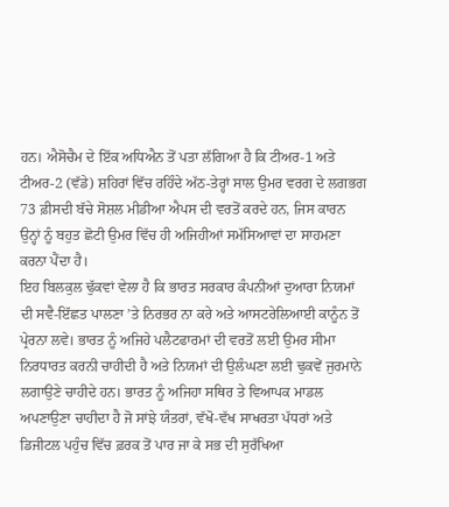ਹਨ। ਐਸੋਚੈਮ ਦੇ ਇੱਕ ਅਧਿਐਨ ਤੋਂ ਪਤਾ ਲੱਗਿਆ ਹੈ ਕਿ ਟੀਅਰ-1 ਅਤੇ ਟੀਅਰ-2 (ਵੱਡੇ) ਸ਼ਹਿਰਾਂ ਵਿੱਚ ਰਹਿੰਦੇ ਅੱਠ-ਤੇਰ੍ਹਾਂ ਸਾਲ ਉਮਰ ਵਰਗ ਦੇ ਲਗਭਗ 73 ਫ਼ੀਸਦੀ ਬੱਚੇ ਸੋਸ਼ਲ ਮੀਡੀਆ ਐਪਸ ਦੀ ਵਰਤੋਂ ਕਰਦੇ ਹਨ, ਜਿਸ ਕਾਰਨ ਉਨ੍ਹਾਂ ਨੂੰ ਬਹੁਤ ਛੋਟੀ ਉਮਰ ਵਿੱਚ ਹੀ ਅਜਿਹੀਆਂ ਸਮੱਸਿਆਵਾਂ ਦਾ ਸਾਹਮਣਾ ਕਰਨਾ ਪੈਂਦਾ ਹੈ।
ਇਹ ਬਿਲਕੁਲ ਢੁੱਕਵਾਂ ਵੇਲਾ ਹੈ ਕਿ ਭਾਰਤ ਸਰਕਾਰ ਕੰਪਨੀਆਂ ਦੁਆਰਾ ਨਿਯਮਾਂ ਦੀ ਸਵੈ-ਇੱਛਤ ਪਾਲਣਾ ’ਤੇ ਨਿਰਭਰ ਨਾ ਕਰੇ ਅਤੇ ਆਸਟਰੇਲਿਆਈ ਕਾਨੂੰਨ ਤੋਂ ਪ੍ਰੇਰਨਾ ਲਵੇ। ਭਾਰਤ ਨੂੰ ਅਜਿਹੇ ਪਲੈਟਫਾਰਮਾਂ ਦੀ ਵਰਤੋਂ ਲਈ ਉਮਰ ਸੀਮਾ ਨਿਰਧਾਰਤ ਕਰਨੀ ਚਾਹੀਦੀ ਹੈ ਅਤੇ ਨਿਯਮਾਂ ਦੀ ਉਲੰਘਣਾ ਲਈ ਢੁਕਵੇਂ ਜੁਰਮਾਨੇ ਲਗਾਉਣੇ ਚਾਹੀਦੇ ਹਨ। ਭਾਰਤ ਨੂੰ ਅਜਿਹਾ ਸਥਿਰ ਤੇ ਵਿਆਪਕ ਮਾਡਲ ਅਪਣਾਉਣਾ ਚਾਹੀਦਾ ਹੈ ਜੋ ਸਾਂਝੇ ਯੰਤਰਾਂ, ਵੱਖੋ-ਵੱਖ ਸਾਖਰਤਾ ਪੱਧਰਾਂ ਅਤੇ ਡਿਜੀਟਲ ਪਹੁੰਚ ਵਿੱਚ ਫ਼ਰਕ ਤੋਂ ਪਾਰ ਜਾ ਕੇ ਸਭ ਦੀ ਸੁਰੱਖਿਆ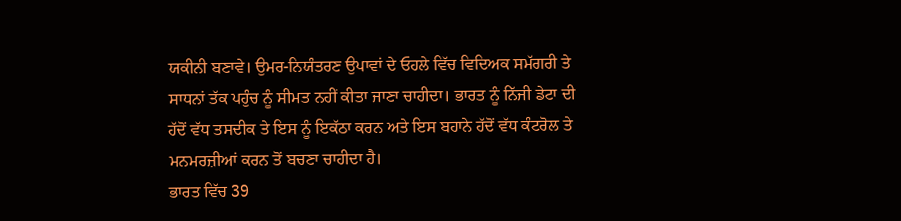ਯਕੀਨੀ ਬਣਾਵੇ। ਉਮਰ-ਨਿਯੰਤਰਣ ਉਪਾਵਾਂ ਦੇ ਓਹਲੇ ਵਿੱਚ ਵਿਦਿਅਕ ਸਮੱਗਰੀ ਤੇ ਸਾਧਨਾਂ ਤੱਕ ਪਹੁੰਚ ਨੂੰ ਸੀਮਤ ਨਹੀਂ ਕੀਤਾ ਜਾਣਾ ਚਾਹੀਦਾ। ਭਾਰਤ ਨੂੰ ਨਿੱਜੀ ਡੇਟਾ ਦੀ ਹੱਦੋਂ ਵੱਧ ਤਸਦੀਕ ਤੇ ਇਸ ਨੂੰ ਇਕੱਠਾ ਕਰਨ ਅਤੇ ਇਸ ਬਹਾਨੇ ਹੱਦੋਂ ਵੱਧ ਕੰਟਰੋਲ ਤੇ ਮਨਮਰਜ਼ੀਆਂ ਕਰਨ ਤੋਂ ਬਚਣਾ ਚਾਹੀਦਾ ਹੈ।
ਭਾਰਤ ਵਿੱਚ 39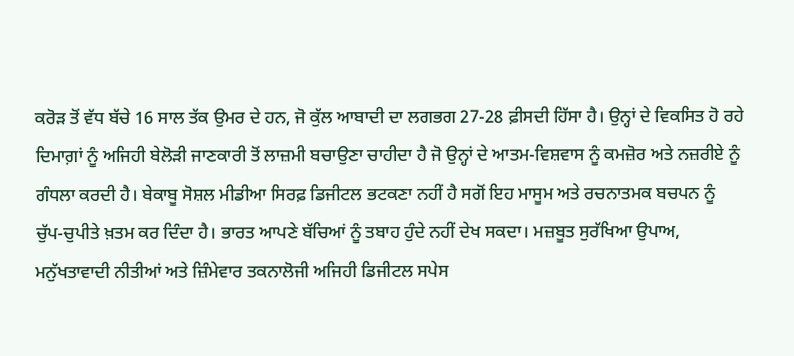ਕਰੋੜ ਤੋਂ ਵੱਧ ਬੱਚੇ 16 ਸਾਲ ਤੱਕ ਉਮਰ ਦੇ ਹਨ, ਜੋ ਕੁੱਲ ਆਬਾਦੀ ਦਾ ਲਗਭਗ 27-28 ਫ਼ੀਸਦੀ ਹਿੱਸਾ ਹੈ। ਉਨ੍ਹਾਂ ਦੇ ਵਿਕਸਿਤ ਹੋ ਰਹੇ ਦਿਮਾਗ਼ਾਂ ਨੂੰ ਅਜਿਹੀ ਬੇਲੋੜੀ ਜਾਣਕਾਰੀ ਤੋਂ ਲਾਜ਼ਮੀ ਬਚਾਉਣਾ ਚਾਹੀਦਾ ਹੈ ਜੋ ਉਨ੍ਹਾਂ ਦੇ ਆਤਮ-ਵਿਸ਼ਵਾਸ ਨੂੰ ਕਮਜ਼ੋਰ ਅਤੇ ਨਜ਼ਰੀਏ ਨੂੰ ਗੰਧਲਾ ਕਰਦੀ ਹੈ। ਬੇਕਾਬੂ ਸੋਸ਼ਲ ਮੀਡੀਆ ਸਿਰਫ਼ ਡਿਜੀਟਲ ਭਟਕਣਾ ਨਹੀਂ ਹੈ ਸਗੋਂ ਇਹ ਮਾਸੂਮ ਅਤੇ ਰਚਨਾਤਮਕ ਬਚਪਨ ਨੂੰ ਚੁੱਪ-ਚੁਪੀਤੇ ਖ਼ਤਮ ਕਰ ਦਿੰਦਾ ਹੈ। ਭਾਰਤ ਆਪਣੇ ਬੱਚਿਆਂ ਨੂੰ ਤਬਾਹ ਹੁੰਦੇ ਨਹੀਂ ਦੇਖ ਸਕਦਾ। ਮਜ਼ਬੂਤ ਸੁਰੱਖਿਆ ਉਪਾਅ, ਮਨੁੱਖਤਾਵਾਦੀ ਨੀਤੀਆਂ ਅਤੇ ਜ਼ਿੰਮੇਵਾਰ ਤਕਨਾਲੋਜੀ ਅਜਿਹੀ ਡਿਜੀਟਲ ਸਪੇਸ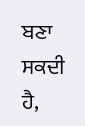ਬਣਾ ਸਕਦੀ ਹੈ,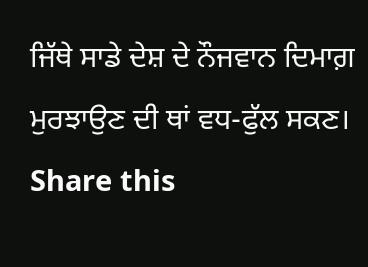ਜਿੱਥੇ ਸਾਡੇ ਦੇਸ਼ ਦੇ ਨੌਜਵਾਨ ਦਿਮਾਗ਼ ਮੁਰਝਾਉਣ ਦੀ ਥਾਂ ਵਧ-ਫੁੱਲ ਸਕਣ।
Share this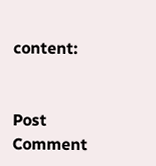content:


Post Comment